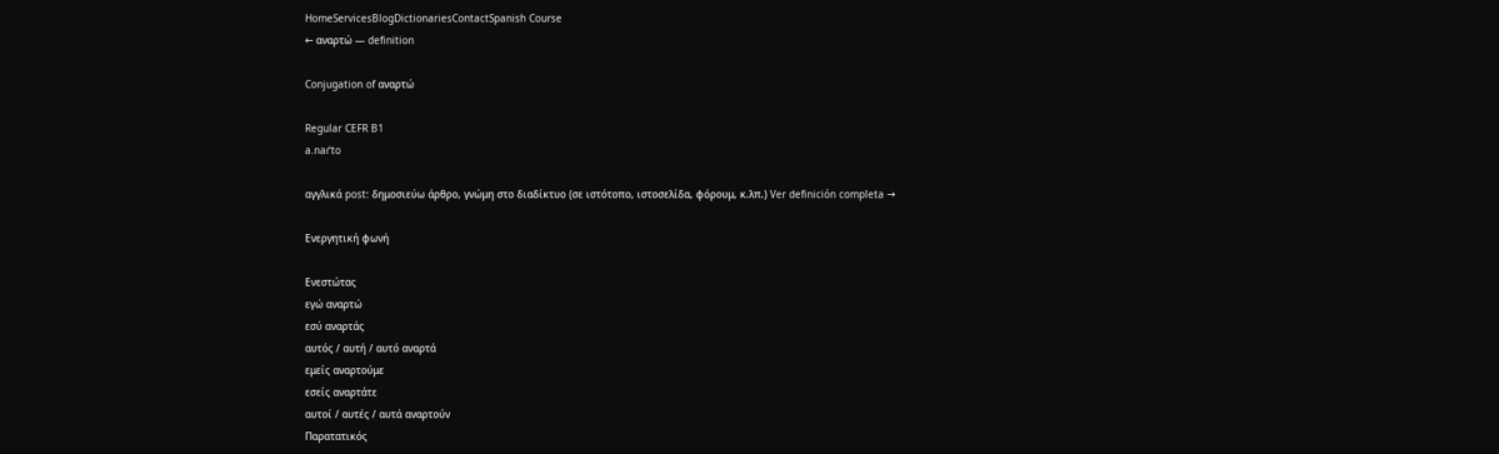HomeServicesBlogDictionariesContactSpanish Course
← αναρτώ — definition

Conjugation of αναρτώ

Regular CEFR B1
a.naɾˈto

αγγλικά post: δημοσιεύω άρθρο, γνώμη στο διαδίκτυο (σε ιστότοπο, ιστοσελίδα, φόρουμ, κ.λπ.) Ver definición completa →

Ενεργητική φωνή

Ενεστώτας
εγώ αναρτώ
εσύ αναρτάς
αυτός / αυτή / αυτό αναρτά
εμείς αναρτούμε
εσείς αναρτάτε
αυτοί / αυτές / αυτά αναρτούν
Παρατατικός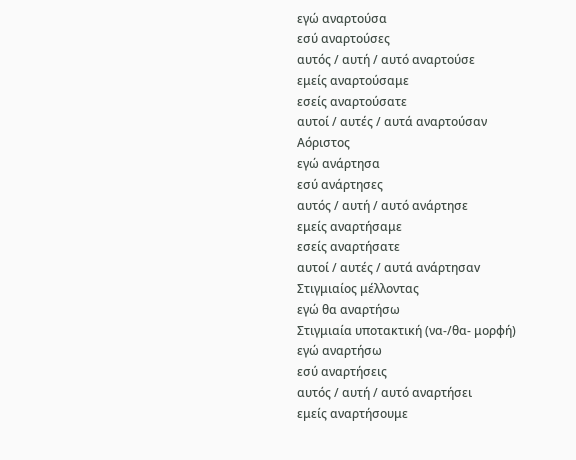εγώ αναρτούσα
εσύ αναρτούσες
αυτός / αυτή / αυτό αναρτούσε
εμείς αναρτούσαμε
εσείς αναρτούσατε
αυτοί / αυτές / αυτά αναρτούσαν
Αόριστος
εγώ ανάρτησα
εσύ ανάρτησες
αυτός / αυτή / αυτό ανάρτησε
εμείς αναρτήσαμε
εσείς αναρτήσατε
αυτοί / αυτές / αυτά ανάρτησαv
Στιγμιαίος μέλλοντας
εγώ θα αναρτήσω
Στιγμιαία υποτακτική (να-/θα- μορφή)
εγώ αναρτήσω
εσύ αναρτήσεις
αυτός / αυτή / αυτό αναρτήσει
εμείς αναρτήσουμε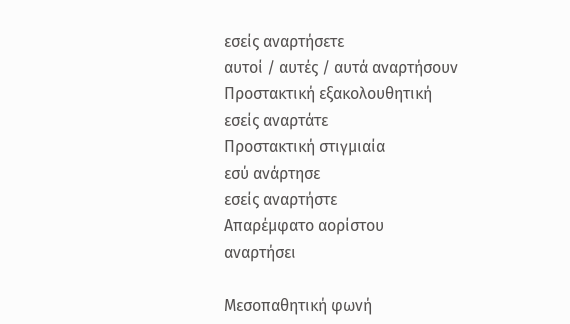εσείς αναρτήσετε
αυτοί / αυτές / αυτά αναρτήσουν
Προστακτική εξακολουθητική
εσείς αναρτάτε
Προστακτική στιγμιαία
εσύ ανάρτησε
εσείς αναρτήστε
Απαρέμφατο αορίστου
αναρτήσει

Μεσοπαθητική φωνή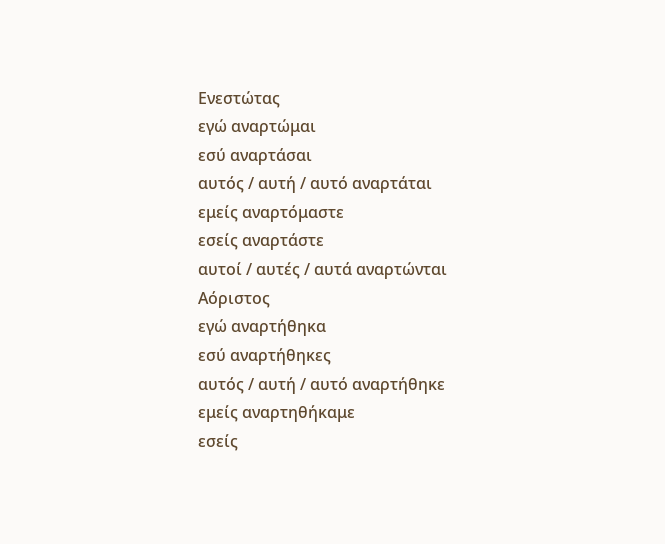Ενεστώτας
εγώ αναρτώμαι
εσύ αναρτάσαι
αυτός / αυτή / αυτό αναρτάται
εμείς αναρτόμαστε
εσείς αναρτάστε
αυτοί / αυτές / αυτά αναρτώνται
Αόριστος
εγώ αναρτήθηκα
εσύ αναρτήθηκες
αυτός / αυτή / αυτό αναρτήθηκε
εμείς αναρτηθήκαμε
εσείς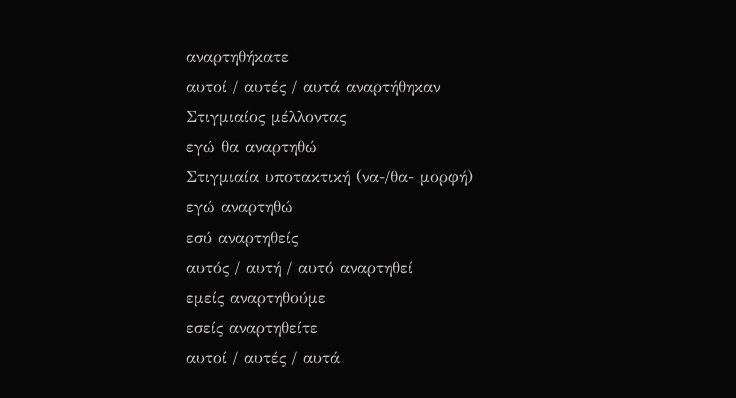αναρτηθήκατε
αυτοί / αυτές / αυτά αναρτήθηκαν
Στιγμιαίος μέλλοντας
εγώ θα αναρτηθώ
Στιγμιαία υποτακτική (να-/θα- μορφή)
εγώ αναρτηθώ
εσύ αναρτηθείς
αυτός / αυτή / αυτό αναρτηθεί
εμείς αναρτηθούμε
εσείς αναρτηθείτε
αυτοί / αυτές / αυτά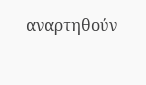αναρτηθούν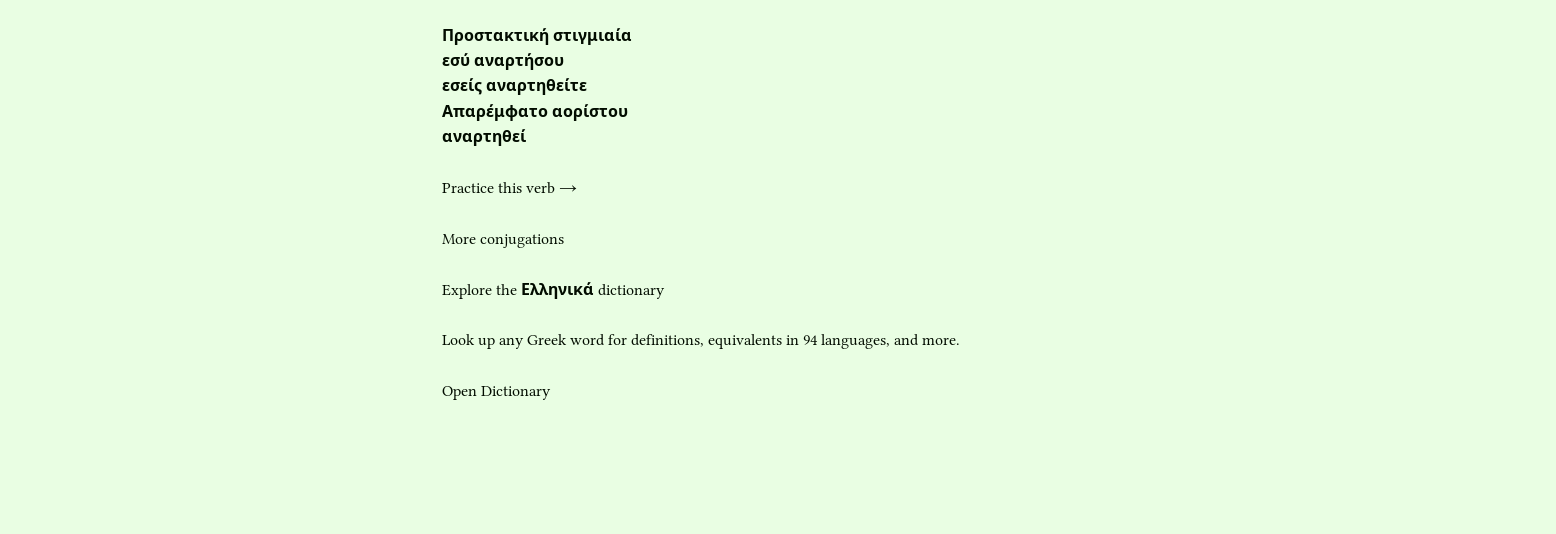Προστακτική στιγμιαία
εσύ αναρτήσου
εσείς αναρτηθείτε
Απαρέμφατο αορίστου
αναρτηθεί

Practice this verb →

More conjugations

Explore the Ελληνικά dictionary

Look up any Greek word for definitions, equivalents in 94 languages, and more.

Open Dictionary